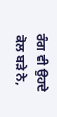ਰੰਗ ਵੀ ਉਹਦੇ ਕੋਲ ਬੜੇ ਨੇ,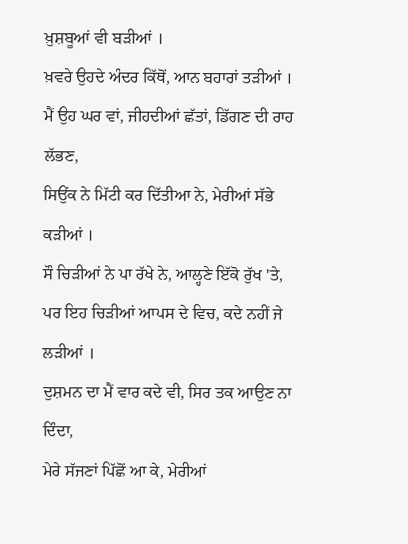ਖ਼ੁਸ਼ਬੂਆਂ ਵੀ ਬੜੀਆਂ ।
ਖ਼ਵਰੇ ਉਹਦੇ ਅੰਦਰ ਕਿੱਥੋਂ, ਆਨ ਬਹਾਰਾਂ ਤੜੀਆਂ ।
ਮੈਂ ਉਹ ਘਰ ਵਾਂ, ਜੀਹਦੀਆਂ ਛੱਤਾਂ, ਡਿੱਗਣ ਦੀ ਰਾਹ ਲੱਭਣ,
ਸਿਉਂਕ ਨੇ ਮਿੱਟੀ ਕਰ ਦਿੱਤੀਆ ਨੇ, ਮੇਰੀਆਂ ਸੱਭੇ ਕੜੀਆਂ ।
ਸੌ ਚਿੜੀਆਂ ਨੇ ਪਾ ਰੱਖੇ ਨੇ, ਆਲ੍ਹਣੇ ਇੱਕੋ ਰੁੱਖ 'ਤੇ,
ਪਰ ਇਹ ਚਿੜੀਆਂ ਆਪਸ ਦੇ ਵਿਚ, ਕਦੇ ਨਹੀਂ ਜੇ ਲੜੀਆਂ ।
ਦੁਸ਼ਮਨ ਦਾ ਮੈਂ ਵਾਰ ਕਦੇ ਵੀ, ਸਿਰ ਤਕ ਆਉਣ ਨਾ ਦਿੰਦਾ,
ਮੇਰੇ ਸੱਜਣਾਂ ਪਿੱਛੋਂ ਆ ਕੇ, ਮੇਰੀਆਂ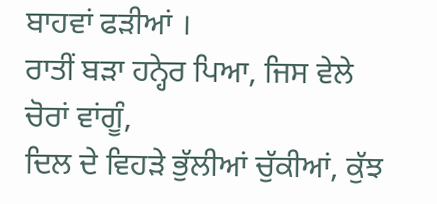ਬਾਹਵਾਂ ਫੜੀਆਂ ।
ਰਾਤੀਂ ਬੜਾ ਹਨ੍ਹੇਰ ਪਿਆ, ਜਿਸ ਵੇਲੇ ਚੋਰਾਂ ਵਾਂਗੂੰ,
ਦਿਲ ਦੇ ਵਿਹੜੇ ਭੁੱਲੀਆਂ ਚੁੱਕੀਆਂ, ਕੁੱਝ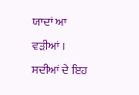ਯਾਦਾਂ ਆ ਵੜੀਆਂ ।
ਸਦੀਆਂ ਦੇ ਇਹ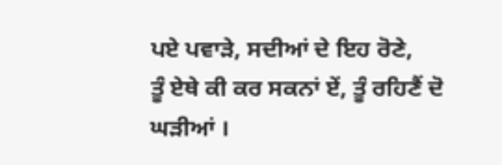ਪਏ ਪਵਾੜੇ, ਸਦੀਆਂ ਦੇ ਇਹ ਰੋਣੇ,
ਤੂੰ ਏਥੇ ਕੀ ਕਰ ਸਕਨਾਂ ਏਂ, ਤੂੰ ਰਹਿਣੈਂ ਦੋ ਘੜੀਆਂ ।